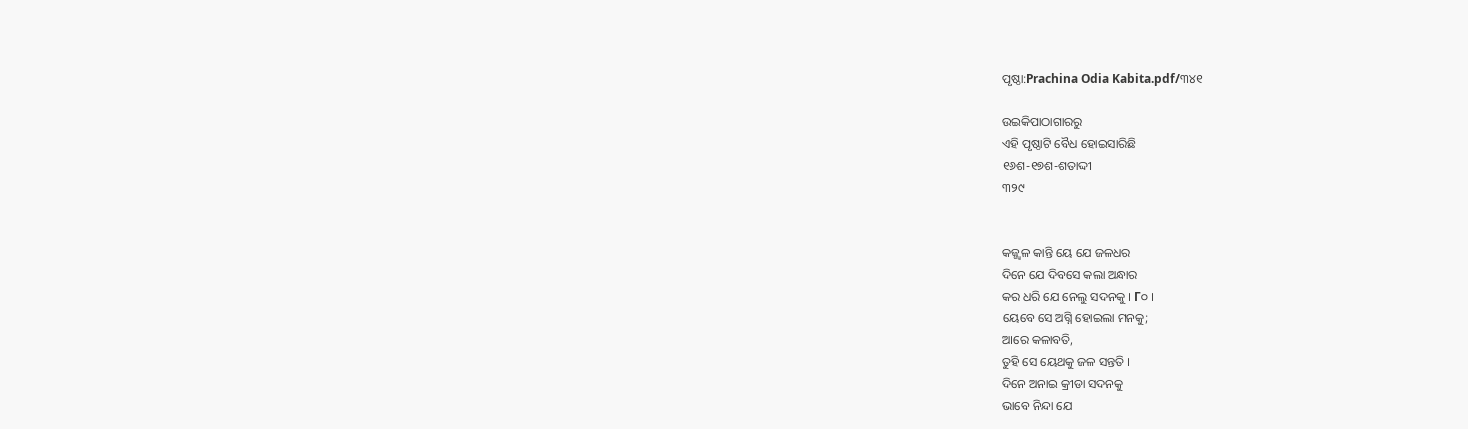ପୃଷ୍ଠା:Prachina Odia Kabita.pdf/୩୪୧

ଉଇକିପାଠାଗାର‌ରୁ
ଏହି ପୃଷ୍ଠାଟି ବୈଧ ହୋଇସାରିଛି
୧୬ଶ-୧୭ଶ-ଶତାଦ୍ଦୀ
୩୨୯


କଜ୍ଜ୍ୱଳ କାନ୍ତି ୟେ ଯେ ଜଳଧର
ଦିନେ ଯେ ଦିବସେ କଲା ଅନ୍ଧାର
କର ଧରି ଯେ ନେଲୁ ସଦନକୁ । Г୦ ।
ୟେବେ ସେ ଅଗ୍ନି ହୋଇଲା ମନକୁ;
ଆରେ କଳାବତି,
ତୁହି ସେ ୟେଥକୁ ଜଳ ସନ୍ତତି ।
ଦିନେ ଅନାଇ କ୍ରୀଡା ସଦନକୁ
ଭାବେ ନିନ୍ଦା ଯେ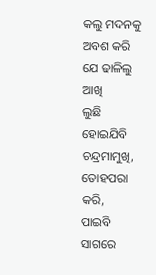କଲୁ ମଦନକୁ
ଅବଶ କରି ଯେ ଢାଳିଲୁ ଆଖି
ଲୁଛି ହୋଇଯିବି ଚନ୍ଦ୍ରମାମୁଖି,
ତୋହପରା କରି,
ପାଇବି ସାଗରେ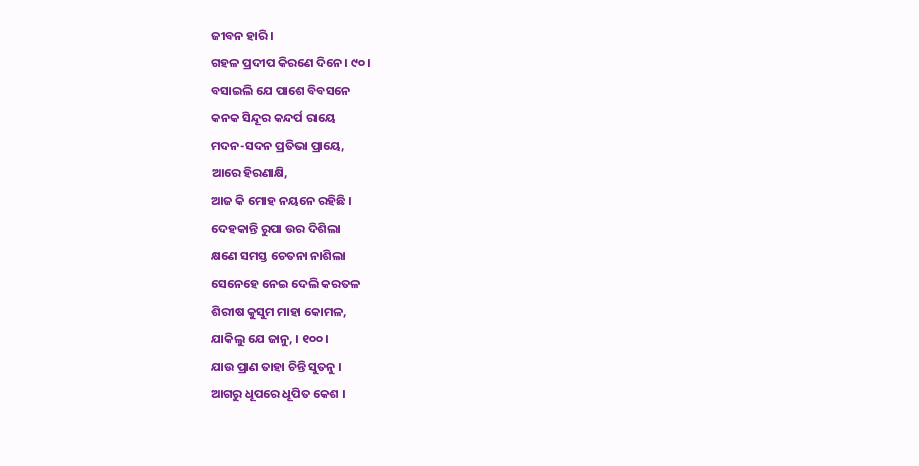ଜୀବନ ହାରି ।
ଗହଳ ପ୍ରଦୀପ କିରଣେ ଦିନେ । ୯୦ ।
ବସାଇଲି ଯେ ପାଶେ ବିବସନେ
କନକ ସିନ୍ଦୂର କନ୍ଦର୍ପ ରାୟେ
ମଦନ-ସଦନ ପ୍ରତିଭା ପ୍ରାୟେ,
ଆରେ ହିରଣାକ୍ଷି,
ଆଜ କି ମୋହ ନୟନେ ରହିଛି ।
ଦେହକାନ୍ତି ରୁପା ଉର ଦିଶିଲା
କ୍ଷଣେ ସମସ୍ତ ଚେତନା ନାଶିଲା
ସେନେହେ ନେଇ ଦେଲି କରତଳ
ଶିରୀଷ କୁସୁମ ମାହା କୋମଳ,
ଯାକିଲୁ ଯେ ଜାନୁ, । ୧୦୦।
ଯାଉ ପ୍ରାଣ ତାହା ଚିନ୍ତି ସୁତନୁ ।
ଆଗରୁ ଧୂପରେ ଧୂପିତ କେଶ ।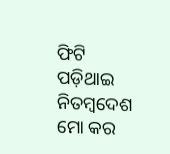ଫିଟି ପଡ଼ିଥାଇ ନିତମ୍ବଦେଶ
ମୋ କର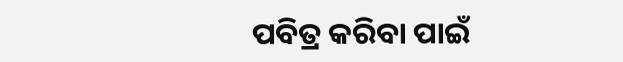ପବିତ୍ର କରିବା ପାଇଁ